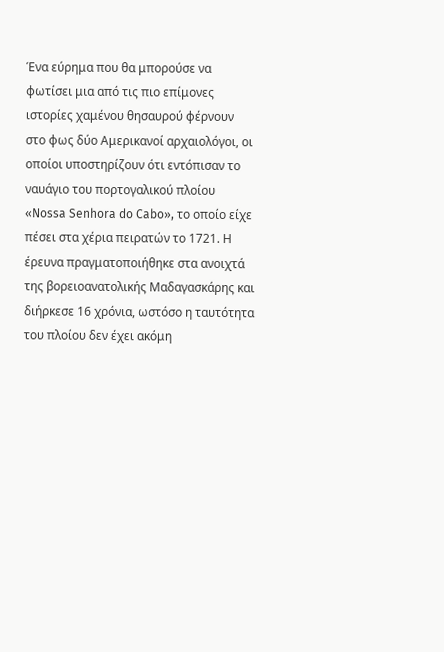Ένα εύρημα που θα μπορούσε να φωτίσει μια από τις πιο επίμονες ιστορίες χαμένου θησαυρού φέρνουν στο φως δύο Αμερικανοί αρχαιολόγοι, οι οποίοι υποστηρίζουν ότι εντόπισαν το ναυάγιο του πορτογαλικού πλοίου «Nossa Senhora do Cabo», το οποίο είχε πέσει στα χέρια πειρατών το 1721. Η έρευνα πραγματοποιήθηκε στα ανοιχτά της βορειοανατολικής Μαδαγασκάρης και διήρκεσε 16 χρόνια, ωστόσο η ταυτότητα του πλοίου δεν έχει ακόμη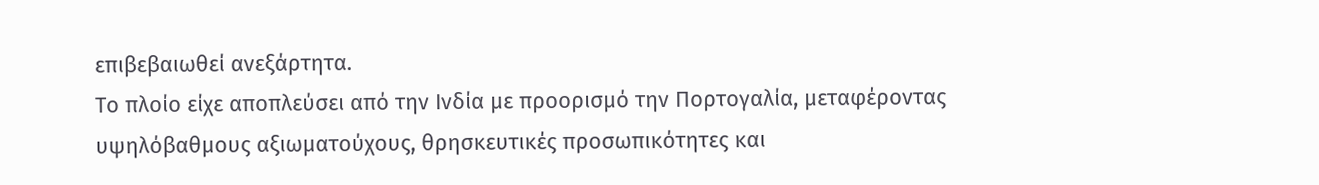επιβεβαιωθεί ανεξάρτητα.
Το πλοίο είχε αποπλεύσει από την Ινδία με προορισμό την Πορτογαλία, μεταφέροντας υψηλόβαθμους αξιωματούχους, θρησκευτικές προσωπικότητες και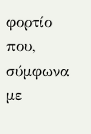φορτίο που, σύμφωνα με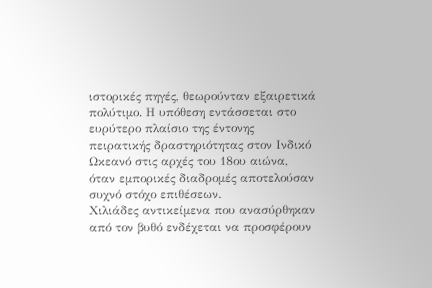ιστορικές πηγές, θεωρούνταν εξαιρετικά πολύτιμο. Η υπόθεση εντάσσεται στο ευρύτερο πλαίσιο της έντονης πειρατικής δραστηριότητας στον Ινδικό Ωκεανό στις αρχές του 18ου αιώνα, όταν εμπορικές διαδρομές αποτελούσαν συχνό στόχο επιθέσεων.
Χιλιάδες αντικείμενα που ανασύρθηκαν από τον βυθό ενδέχεται να προσφέρουν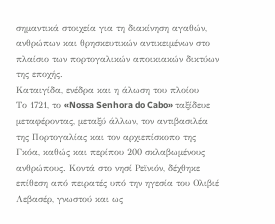σημαντικά στοιχεία για τη διακίνηση αγαθών, ανθρώπων και θρησκευτικών αντικειμένων στο πλαίσιο των πορτογαλικών αποικιακών δικτύων της εποχής.
Καταιγίδα, ενέδρα και η άλωση του πλοίου
Το 1721, το «Nossa Senhora do Cabo» ταξίδευε μεταφέροντας, μεταξύ άλλων, τον αντιβασιλέα της Πορτογαλίας και τον αρχιεπίσκοπο της Γκόα, καθώς και περίπου 200 σκλαβωμένους ανθρώπους. Κοντά στο νησί Ρεϊνιόν, δέχθηκε επίθεση από πειρατές υπό την ηγεσία του Ολιβιέ Λεβασέρ, γνωστού και ως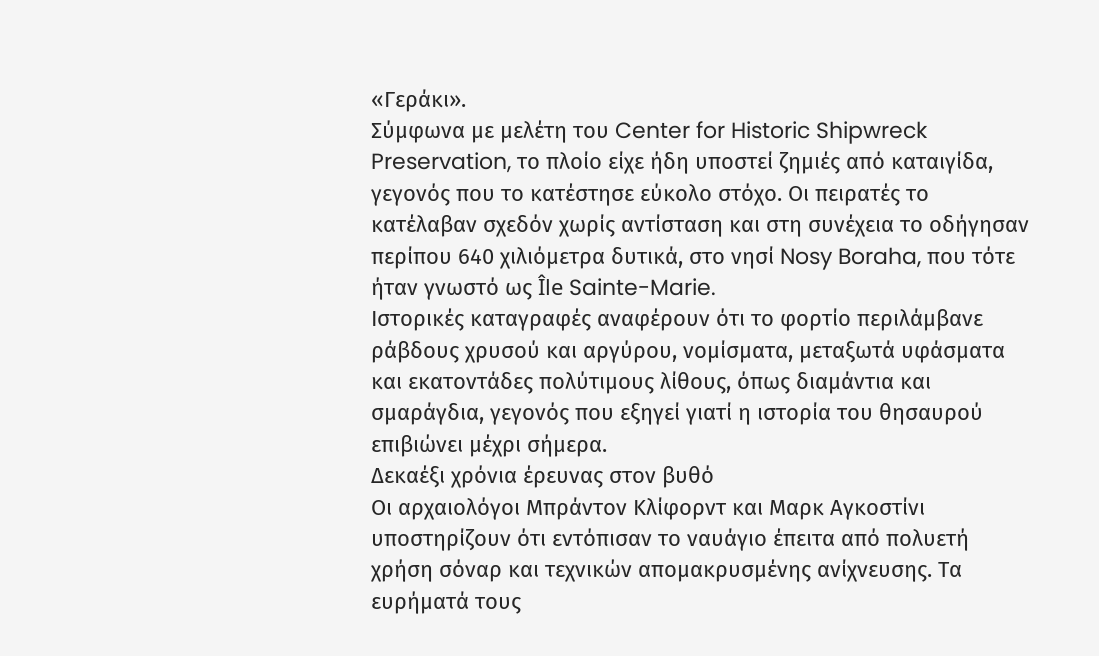«Γεράκι».
Σύμφωνα με μελέτη του Center for Historic Shipwreck Preservation, το πλοίο είχε ήδη υποστεί ζημιές από καταιγίδα, γεγονός που το κατέστησε εύκολο στόχο. Οι πειρατές το κατέλαβαν σχεδόν χωρίς αντίσταση και στη συνέχεια το οδήγησαν περίπου 640 χιλιόμετρα δυτικά, στο νησί Nosy Boraha, που τότε ήταν γνωστό ως Île Sainte-Marie.
Ιστορικές καταγραφές αναφέρουν ότι το φορτίο περιλάμβανε ράβδους χρυσού και αργύρου, νομίσματα, μεταξωτά υφάσματα και εκατοντάδες πολύτιμους λίθους, όπως διαμάντια και σμαράγδια, γεγονός που εξηγεί γιατί η ιστορία του θησαυρού επιβιώνει μέχρι σήμερα.
Δεκαέξι χρόνια έρευνας στον βυθό
Οι αρχαιολόγοι Μπράντον Κλίφορντ και Μαρκ Αγκοστίνι υποστηρίζουν ότι εντόπισαν το ναυάγιο έπειτα από πολυετή χρήση σόναρ και τεχνικών απομακρυσμένης ανίχνευσης. Τα ευρήματά τους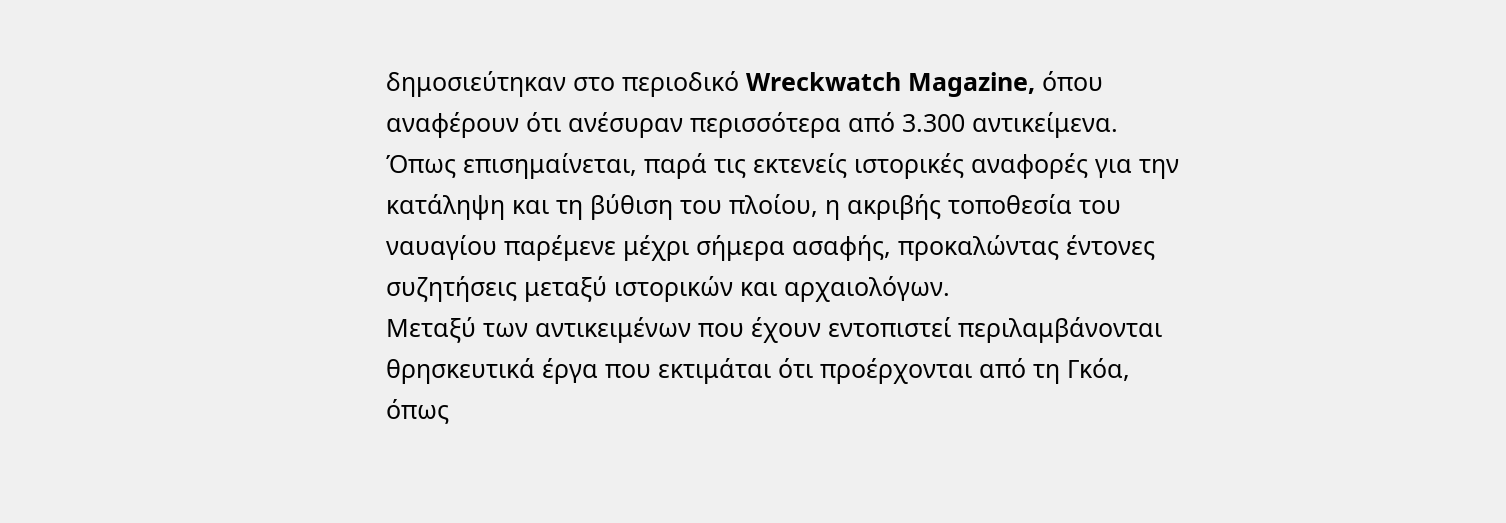δημοσιεύτηκαν στο περιοδικό Wreckwatch Magazine, όπου αναφέρουν ότι ανέσυραν περισσότερα από 3.300 αντικείμενα.
Όπως επισημαίνεται, παρά τις εκτενείς ιστορικές αναφορές για την κατάληψη και τη βύθιση του πλοίου, η ακριβής τοποθεσία του ναυαγίου παρέμενε μέχρι σήμερα ασαφής, προκαλώντας έντονες συζητήσεις μεταξύ ιστορικών και αρχαιολόγων.
Μεταξύ των αντικειμένων που έχουν εντοπιστεί περιλαμβάνονται θρησκευτικά έργα που εκτιμάται ότι προέρχονται από τη Γκόα, όπως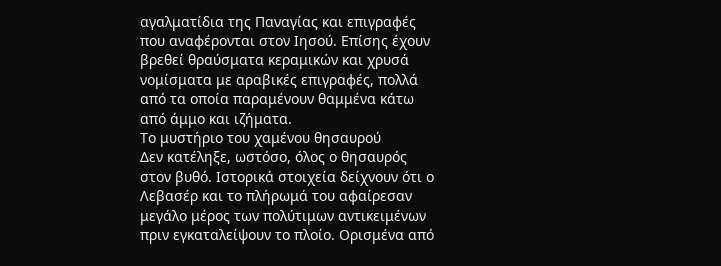αγαλματίδια της Παναγίας και επιγραφές που αναφέρονται στον Ιησού. Επίσης έχουν βρεθεί θραύσματα κεραμικών και χρυσά νομίσματα με αραβικές επιγραφές, πολλά από τα οποία παραμένουν θαμμένα κάτω από άμμο και ιζήματα.
Το μυστήριο του χαμένου θησαυρού
Δεν κατέληξε, ωστόσο, όλος ο θησαυρός στον βυθό. Ιστορικά στοιχεία δείχνουν ότι ο Λεβασέρ και το πλήρωμά του αφαίρεσαν μεγάλο μέρος των πολύτιμων αντικειμένων πριν εγκαταλείψουν το πλοίο. Ορισμένα από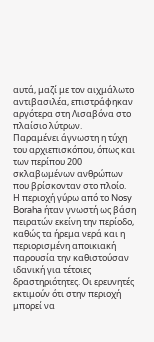αυτά, μαζί με τον αιχμάλωτο αντιβασιλέα, επιστράφηκαν αργότερα στη Λισαβόνα στο πλαίσιο λύτρων.
Παραμένει άγνωστη η τύχη του αρχιεπισκόπου, όπως και των περίπου 200 σκλαβωμένων ανθρώπων που βρίσκονταν στο πλοίο.
Η περιοχή γύρω από το Nosy Boraha ήταν γνωστή ως βάση πειρατών εκείνη την περίοδο, καθώς τα ήρεμα νερά και η περιορισμένη αποικιακή παρουσία την καθιστούσαν ιδανική για τέτοιες δραστηριότητες. Οι ερευνητές εκτιμούν ότι στην περιοχή μπορεί να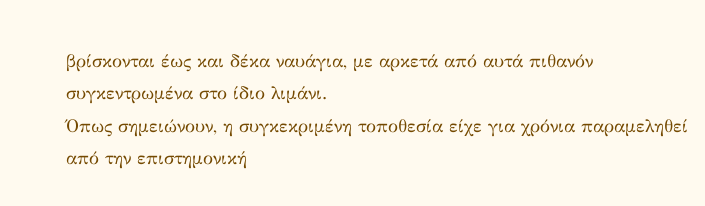βρίσκονται έως και δέκα ναυάγια, με αρκετά από αυτά πιθανόν συγκεντρωμένα στο ίδιο λιμάνι.
Όπως σημειώνουν, η συγκεκριμένη τοποθεσία είχε για χρόνια παραμεληθεί από την επιστημονική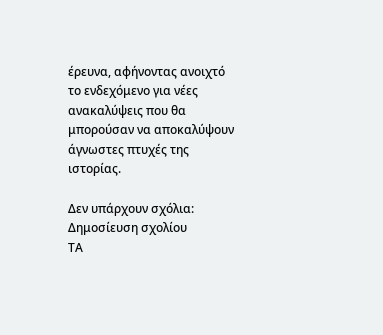έρευνα, αφήνοντας ανοιχτό το ενδεχόμενο για νέες ανακαλύψεις που θα μπορούσαν να αποκαλύψουν άγνωστες πτυχές της ιστορίας.

Δεν υπάρχουν σχόλια:
Δημοσίευση σχολίου
ΤΑ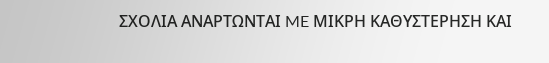ΣΧΟΛΙΑ ΑΝΑΡΤΩΝΤΑΙ ME ΜΙΚΡΗ ΚΑΘΥΣΤΕΡΗΣΗ ΚΑΙ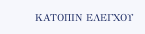ΚΑΤΟΠΙΝ ΕΛΕΓΧΟΥ